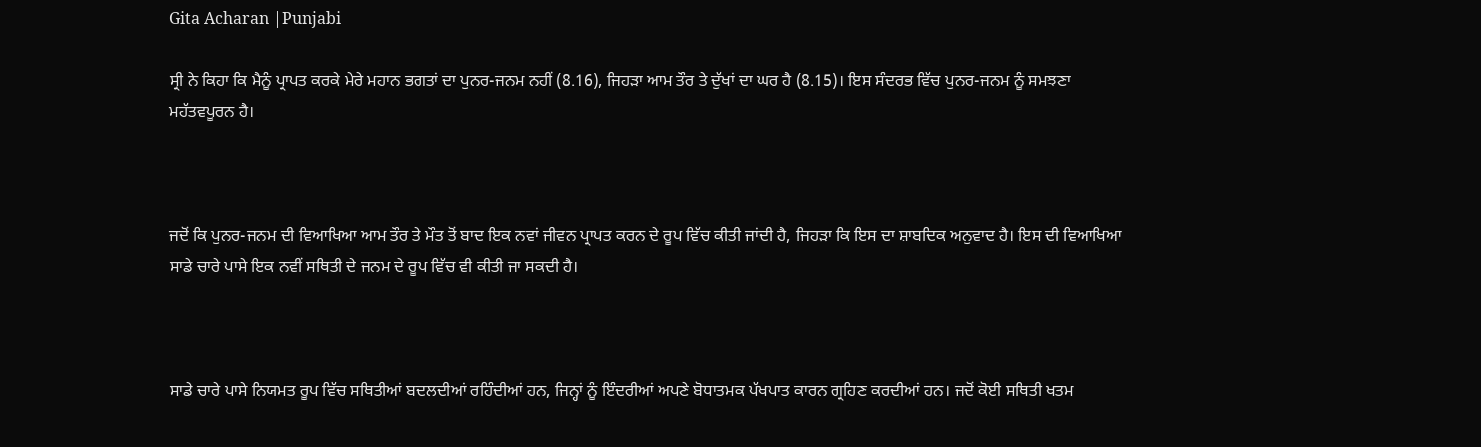Gita Acharan |Punjabi

ਸ੍ਰੀ ਨੇ ਕਿਹਾ ਕਿ ਮੈਨੂੰ ਪ੍ਰਾਪਤ ਕਰਕੇ ਮੇਰੇ ਮਹਾਨ ਭਗਤਾਂ ਦਾ ਪੁਨਰ-ਜਨਮ ਨਹੀਂ (8.16), ਜਿਹੜਾ ਆਮ ਤੌਰ ਤੇ ਦੁੱਖਾਂ ਦਾ ਘਰ ਹੈ (8.15)। ਇਸ ਸੰਦਰਭ ਵਿੱਚ ਪੁਨਰ-ਜਨਮ ਨੂੰ ਸਮਝਣਾ ਮਹੱਤਵਪੂਰਨ ਹੈ।



ਜਦੋਂ ਕਿ ਪੁਨਰ-ਜਨਮ ਦੀ ਵਿਆਖਿਆ ਆਮ ਤੌਰ ਤੇ ਮੌਤ ਤੋਂ ਬਾਦ ਇਕ ਨਵਾਂ ਜੀਵਨ ਪ੍ਰਾਪਤ ਕਰਨ ਦੇ ਰੂਪ ਵਿੱਚ ਕੀਤੀ ਜਾਂਦੀ ਹੈ, ਜਿਹੜਾ ਕਿ ਇਸ ਦਾ ਸ਼ਾਬਦਿਕ ਅਨੁਵਾਦ ਹੈ। ਇਸ ਦੀ ਵਿਆਖਿਆ ਸਾਡੇ ਚਾਰੇ ਪਾਸੇ ਇਕ ਨਵੀਂ ਸਥਿਤੀ ਦੇ ਜਨਮ ਦੇ ਰੂਪ ਵਿੱਚ ਵੀ ਕੀਤੀ ਜਾ ਸਕਦੀ ਹੈ।



ਸਾਡੇ ਚਾਰੇ ਪਾਸੇ ਨਿਯਮਤ ਰੂਪ ਵਿੱਚ ਸਥਿਤੀਆਂ ਬਦਲਦੀਆਂ ਰਹਿੰਦੀਆਂ ਹਨ, ਜਿਨ੍ਹਾਂ ਨੂੰ ਇੰਦਰੀਆਂ ਅਪਣੇ ਬੋਧਾਤਮਕ ਪੱਖਪਾਤ ਕਾਰਨ ਗ੍ਰਹਿਣ ਕਰਦੀਆਂ ਹਨ। ਜਦੋਂ ਕੋਈ ਸਥਿਤੀ ਖਤਮ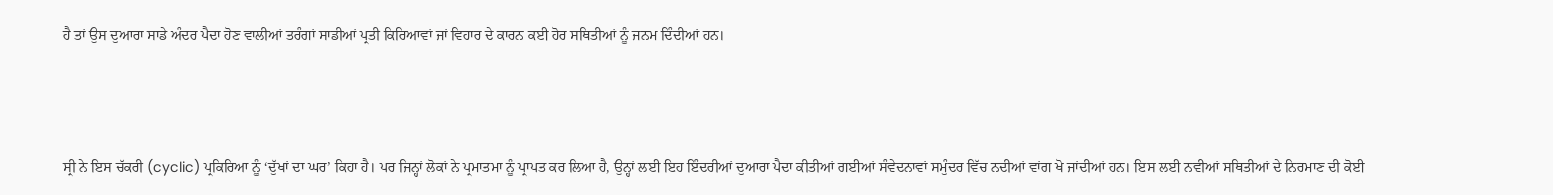ਹੈ ਤਾਂ ਉਸ ਦੁਆਰਾ ਸਾਡੇ ਅੰਦਰ ਪੈਦਾ ਹੋਣ ਵਾਲੀਆਂ ਤਰੰਗਾਂ ਸਾਡੀਆਂ ਪ੍ਰਤੀ ਕਿਰਿਆਵਾਂ ਜਾਂ ਵਿਹਾਰ ਦੇ ਕਾਰਨ ਕਈ ਹੋਰ ਸਥਿਤੀਆਂ ਨੂੰ ਜਨਮ ਦਿੰਦੀਆਂ ਹਨ।



ਸ੍ਰੀ ਨੇ ਇਸ ਚੱਕਰੀ (cyclic) ਪ੍ਰਕਿਰਿਆ ਨੂੰ ‘ਦੁੱਖਾਂ ਦਾ ਘਰ’ ਕਿਹਾ ਹੈ। ਪਰ ਜਿਨ੍ਹਾਂ ਲੋਕਾਂ ਨੇ ਪ੍ਰਮਾਤਮਾ ਨੂੰ ਪ੍ਰਾਪਤ ਕਰ ਲਿਆ ਹੈ, ਉਨ੍ਹਾਂ ਲਈ ਇਹ ਇੰਦਰੀਆਂ ਦੁਆਰਾ ਪੈਦਾ ਕੀਤੀਆਂ ਗਈਆਂ ਸੰਵੇਦਨਾਵਾਂ ਸਮੁੰਦਰ ਵਿੱਚ ਨਦੀਆਂ ਵਾਂਗ ਖੋ ਜਾਂਦੀਆਂ ਹਨ। ਇਸ ਲਈ ਨਵੀਆਂ ਸਥਿਤੀਆਂ ਦੇ ਨਿਰਮਾਣ ਦੀ ਕੋਈ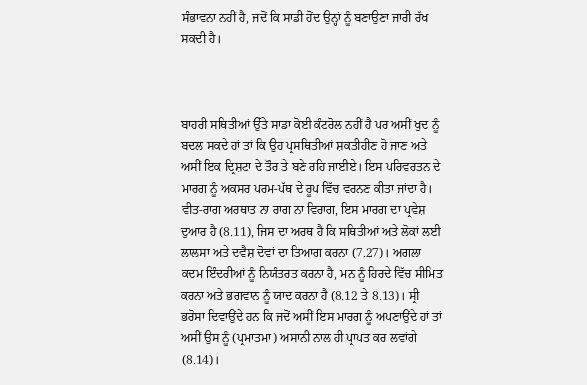ਸੰਭਾਵਨਾ ਨਹੀਂ ਹੈ, ਜਦੋਂ ਕਿ ਸਾਡੀ ਹੋਂਦ ਉਨ੍ਹਾਂ ਨੂੰ ਬਣਾਉਣਾ ਜਾਰੀ ਰੱਖ ਸਕਦੀ ਹੈ।



ਬਾਹਰੀ ਸਥਿਤੀਆਂ ਉੱਤੇ ਸਾਡਾ ਕੋਈ ਕੰਟਰੋਲ ਨਹੀਂ ਹੈ ਪਰ ਅਸੀਂ ਖੁਦ ਨੂੰ ਬਦਲ ਸਕਦੇ ਹਾਂ ਤਾਂ ਕਿ ਉਹ ਪ੍ਰਸਥਿਤੀਆਂ ਸ਼ਕਤੀਹੀਣ ਹੋ ਜਾਣ ਅਤੇ ਅਸੀਂ ਇਕ ਦ੍ਰਿਸ਼ਟਾ ਦੇ ਤੌਰ ਤੇ ਬਣੇ ਰਹਿ ਜਾਈਏ। ਇਸ ਪਰਿਵਰਤਨ ਦੇ ਮਾਰਗ ਨੂੰ ਅਕਸਰ ਪਰਮ-ਪੱਥ ਦੇ ਰੂਪ ਵਿੱਚ ਵਰਨਣ ਕੀਤਾ ਜਾਂਦਾ ਹੈ। ਵੀਤ-ਰਾਗ ਅਰਥਾਤ ਨਾ ਰਾਗ ਨਾ ਵਿਰਾਗ, ਇਸ ਮਾਰਗ ਦਾ ਪ੍ਰਵੇਸ਼ ਦੁਆਰ ਹੈ (8.11), ਜਿਸ ਦਾ ਅਰਥ ਹੈ ਕਿ ਸਥਿਤੀਆਂ ਅਤੇ ਲੋਕਾਂ ਲਈ ਲਾਲਸਾ ਅਤੇ ਦਵੈਸ਼ ਦੋਵਾਂ ਦਾ ਤਿਆਗ ਕਰਨਾ (7.27)। ਅਗਲਾ ਕਦਮ ਇੰਦਰੀਆਂ ਨੂੰ ਨਿਯੰਤਰਤ ਕਰਨਾ ਹੈ, ਮਨ ਨੂੰ ਹਿਰਦੇ ਵਿੱਚ ਸੀਮਿਤ ਕਰਨਾ ਅਤੇ ਭਗਵਾਨ ਨੂੰ ਯਾਦ ਕਰਨਾ ਹੈ (8.12 ਤੇ 8.13)। ਸ੍ਰੀ ਭਰੋਸਾ ਦਿਵਾਉਂਦੇ ਹਨ ਕਿ ਜਦੋਂ ਅਸੀਂ ਇਸ ਮਾਰਗ ਨੂੰ ਅਪਣਾਉਂਦੇ ਹਾਂ ਤਾਂ ਅਸੀਂ ਉਸ ਨੂੰ (ਪ੍ਰਮਾਤਮਾ) ਅਸਾਨੀ ਨਾਲ ਹੀ ਪ੍ਰਾਪਤ ਕਰ ਲਵਾਂਗੇ (8.14)।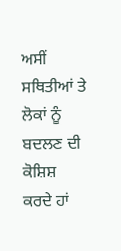ਅਸੀਂ ਸਥਿਤੀਆਂ ਤੇ ਲੋਕਾਂ ਨੂੰ ਬਦਲਣ ਦੀ ਕੋਸ਼ਿਸ਼ ਕਰਦੇ ਹਾਂ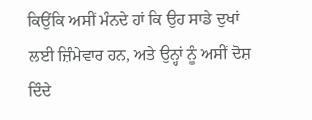ਕਿਉਂਕਿ ਅਸੀਂ ਮੰਨਦੇ ਹਾਂ ਕਿ ਉਹ ਸਾਡੇ ਦੁਖਾਂ ਲਈ ਜ਼ਿੰਮੇਵਾਰ ਹਨ, ਅਤੇ ਉਨ੍ਹਾਂ ਨੂੰ ਅਸੀਂ ਦੋਸ਼ ਦਿੰਦੇ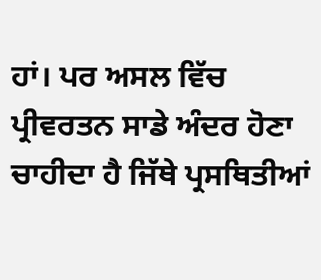ਹਾਂ। ਪਰ ਅਸਲ ਵਿੱਚ ਪ੍ਰੀਵਰਤਨ ਸਾਡੇ ਅੰਦਰ ਹੋਣਾ ਚਾਹੀਦਾ ਹੈ ਜਿੱਥੇ ਪ੍ਰਸਥਿਤੀਆਂ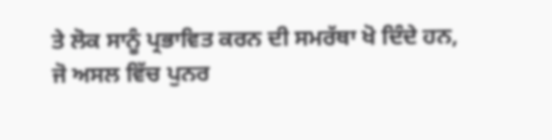ਤੇ ਲੋਕ ਸਾਨੂੰ ਪ੍ਰਭਾਵਿਤ ਕਰਨ ਦੀ ਸਮਰੱਥਾ ਖੋ ਦਿੰਦੇ ਹਨ, ਜੋ ਅਸਲ ਵਿੱਚ ਪੁਨਰ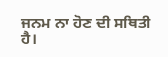ਜਨਮ ਨਾ ਹੋਣ ਦੀ ਸਥਿਤੀ ਹੈ।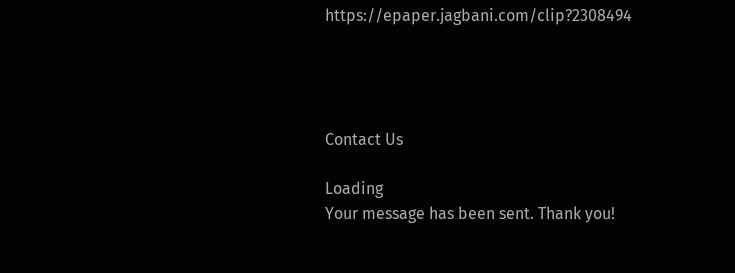https://epaper.jagbani.com/clip?2308494




Contact Us

Loading
Your message has been sent. Thank you!